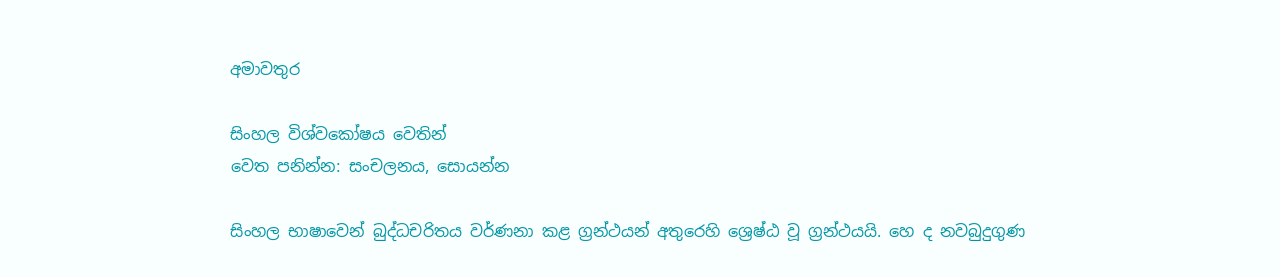අමාවතුර

සිංහල විශ්වකෝෂය වෙතින්
වෙත පනින්න: සංචලනය, සොයන්න

සිංහල භාෂාවෙන් බුද්ධචරිතය වර්ණනා කළ ග්‍රන්ථයන් අතුරෙහි ශ්‍රෙෂ්ඨ වූ ග්‍රන්ථයයි. හෙ ද නවබුදුගුණ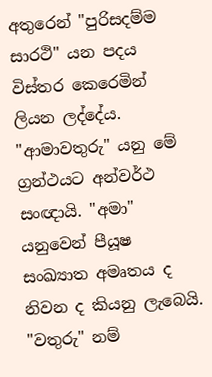අතුරෙන් "පුරිසදම්ම සාරථි" යන පදය විස්තර කෙරෙමින් ලියන ලද්දේය. "ආමාවතුරු" යනු මේ ග්‍රන්ථයට අන්වර්ථ සංඥායි. "අමා" යනුවෙන් පීයූෂ සංඛ්‍යාත අමෘතය ද නිවන ද කියනු ලැබෙයි. "වතුරු" නම්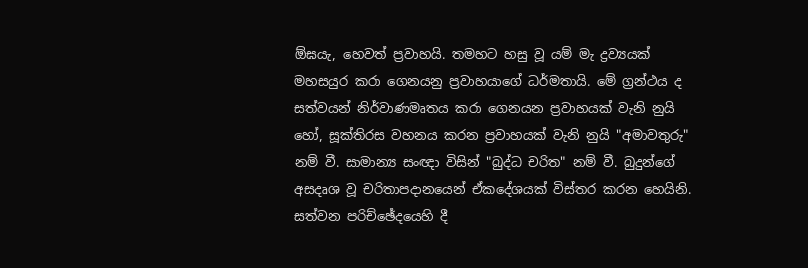ඕඝයැ, හෙවත් ප්‍රවාහයි. තමහට හසු වූ යම් මැ ද්‍රව්‍යයක් මහසයුර කරා ගෙනයනු ප්‍රවාහයාගේ ධර්මතායි. මේ ග්‍රන්ථය ද සත්වයන් නිර්වාණමෘතය කරා ගෙනයන ප්‍රවාහයක් වැනි නුයි හෝ, සූක්තිරස වහනය කරන ප්‍රවාහයක් වැනි නුයි "අමාවතුරු" නම් වී. සාමාන්‍ය සංඥා විසින් "බුද්ධ චරිත" නම් වී. බුදුන්ගේ අසදෘශ වූ චරිතාපදානයෙන් ඒකදේශයක් විස්තර කරන හෙයිනි. සත්වන පරිච්ඡේදයෙහි දී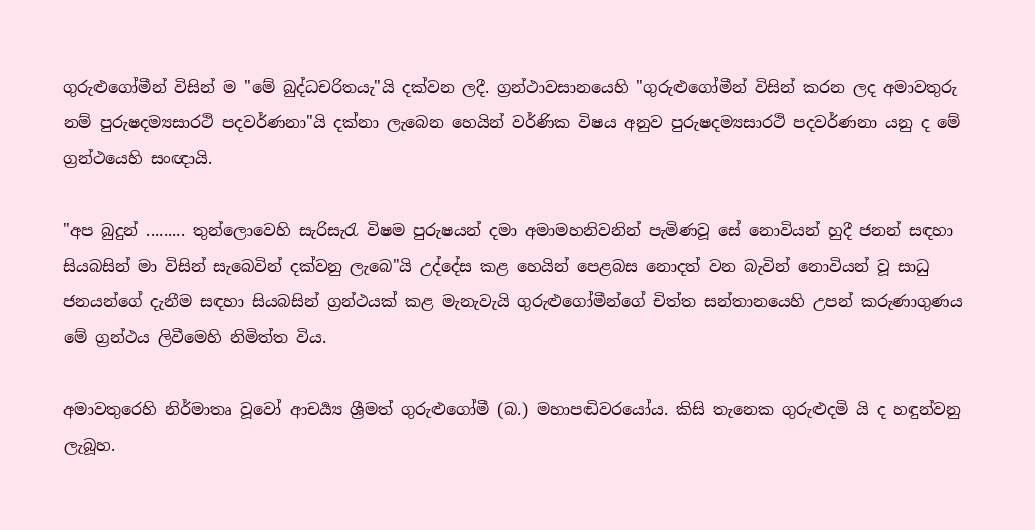ගුරුළුගෝමීන් විසින් ම "මේ බුද්ධචරිතයැ"යි දක්වන ලදී. ග්‍රන්ථාවසානයෙහි "ගුරුළුගෝමීන් විසින් කරන ලද අමාවතුරු නම් පුරුෂදම්‍යසාරථි පදවර්ණනා"යි දක්නා ලැබෙන හෙයින් වර්ණික විෂය අනුව පුරුෂදම්‍යසාරථි පදවර්ණනා යනු ද මේ ග්‍රන්ථයෙහි සංඥායි.

"අප බුදුන් ......... තුන්ලොවෙහි සැරිසැරැ විෂම පුරුෂයන් දමා අමාමහනිවනින් පැමිණවූ සේ නොවියන් හුදී ජනන් ස‍ඳහා සියබසින් මා විසින් සැබෙවින් දක්වනු ලැබෙ"යි උද්දේස කළ හෙයින් පෙළබස නොදත් වන බැවින් නොවියන් වූ සාධු ජනයන්ගේ දැනීම සඳහා සියබසින් ග්‍රන්ථයක් කළ මැනැවැයි ගුරුළුගෝමීන්ගේ චිත්ත සන්තානයෙහි උපන් කරුණාගුණය මේ ග්‍රන්ථය ලිවීමෙහි නිමිත්ත විය.

අමාවතුරෙහි නිර්මාතෘ වූවෝ ආචර්‍ය්‍ය ශ්‍රීමත් ගුරුළුගෝමී (බ.) මහාපඬිවරයෝය. කිසි තැනෙක ගුරුළුදමි යි ද හඳුන්වනු ලැබූහ.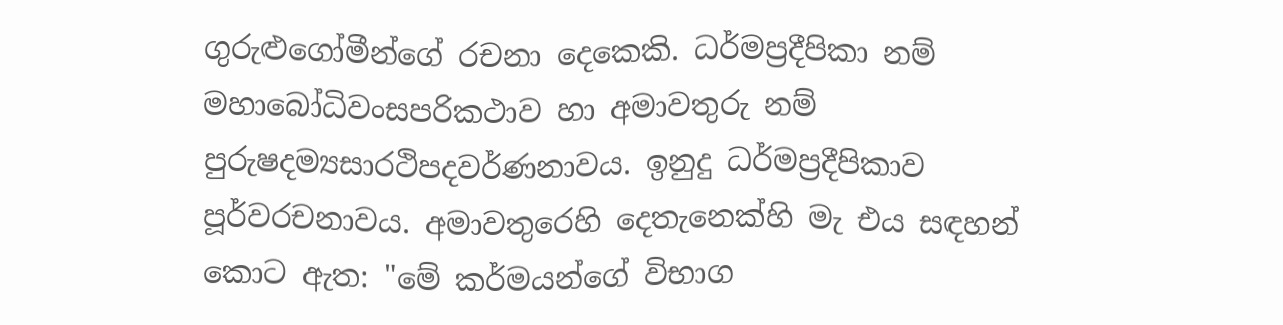ගුරුළුගෝමීන්ගේ රචනා දෙකෙකි. ධර්මප්‍රදීපිකා නම් මහාබෝධිවංසපරිකථාව හා අමාවතුරු නම් පුරුෂදම්‍යසාරථිපදවර්ණනාවය. ඉනුදු ධර්මප්‍රදීපිකාව පූර්වරචනාවය. අමාවතුරෙහි දෙතැනෙක්හි මැ එය සඳහන් කොට ඇත: "මේ කර්මයන්ගේ විභාග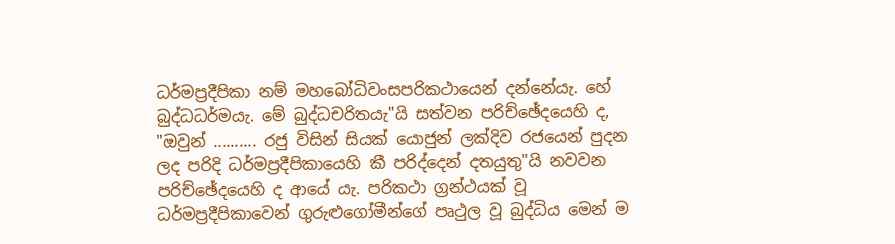ධර්මප්‍රදීපිකා නම් මහබෝධිවංසපරිකථායෙන් දන්නේයැ. හේ බුද්ධධර්මයැ. මේ බුද්ධචරිතයැ"යි සත්වන පරිච්ඡේදයෙහි ද, "ඔවුන් .......... රජු විසින් සියක් යොජුන් ලක්දිව රජයෙන් පුදන ලද පරිදි ධර්මප්‍රදීපිකායෙහි කී පරිද්දෙන් දතයුතු"යි නවවන පරිච්ඡේදයෙහි ද ආයේ යැ. පරිකථා ග්‍රන්ථයක් වූ ධර්මප්‍රදීපිකාවෙන් ගුරුළුගෝමීන්ගේ පෘථුල වූ බුද්ධිය මෙන් ම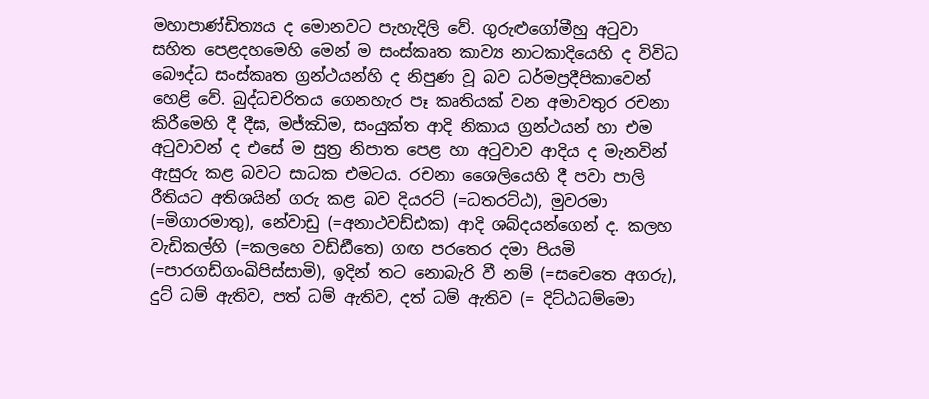මහාපාණ්ඩිත්‍යය ද මොනවට පැහැදිලි වේ. ගුරුළුගෝමීහු අටුවා සහිත පෙළදහමෙහි මෙන් ම සංස්කෘත කාව්‍ය නාටකාදියෙහි ද විවිධ බෞද්ධ සංස්කෘත ග්‍රන්ථයන්හි ද නිපුණ වූ බව ධර්මප්‍රදීපිකාවෙන් හෙළි වේ. බුද්ධචරිතය ගෙනහැර පෑ කෘතියක් වන අමාවතුර රචනා කිරීමෙහි දී දීඝ, මජ්ඣිම, සංයුක්ත ආදි නිකාය ග්‍රන්ථයන් හා එම අටුවාවන් ද එසේ ම සුත්‍ර නිපාත පෙළ හා අටුවාව ආදිය ද මැනවින් ඇසුරු කළ බවට සාධක එමටය. රචනා ශෛලියෙහි දී පවා පාලි රීතියට අතිශයින් ගරු කළ බව දියරට් (=ධතරට්ඨ), මුවරමා (=මිගාරමාතු), නේවාඩු (=අනාථවඩ්ඪක) ආදි ශබ්දයන්ගෙන් ද. කලහ වැඩිකල්හි (=කලහෙ වඩ්ඪීතෙ) ගඟ පරතෙර දමා පියමි (=පාරගඩ්ගංඛිපිස්සාමි), ඉදින් තට නොබැරි වී නම් (=සචෙතෙ අගරු), දුට් ධම් ඇතිව, පත් ධම් ඇතිව, දත් ධම් ඇතිව (= දිට්ඨධම්මො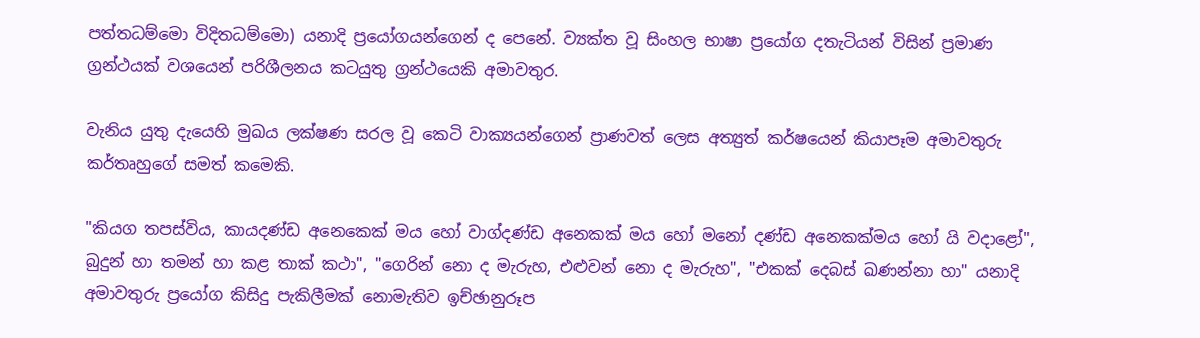පත්තධම්මො විදිතධම්මො) යනාදි ප්‍රයෝගයන්ගෙන් ද පෙනේ. ව්‍යක්ත වූ සිංහල භාෂා ප්‍රයෝග දතැටියන් විසින් ප්‍රමාණ ග්‍රන්ථයක් වශයෙන් පරිශීලනය කටයුතු ග්‍රන්ථයෙකි අමාවතුර.

වැනිය යුතු දැයෙහි මුඛය ලක්ෂණ සරල වූ කෙටි වාක්‍යයන්ගෙන් ප්‍රාණවත් ලෙස අත්‍යුත් කර්ෂයෙන් කියාපෑම අමාවතුරු කර්තෘහුගේ සමත් කමෙකි.

"කියග තපස්විය, කායදණ්ඩ අනෙකෙක් මය හෝ වාග්දණ්ඩ අනෙකක් මය හෝ මනෝ දණ්ඩ අනෙකක්මය හෝ යි වදාළෝ", බුදුන් හා තමන් හා කළ තාක් කථා", "ගෙරින් නො ද මැරුහ, එළුවන් නො ද මැරුහ", "එකක් දෙබස් ඛණන්නා හා" යනාදි අමාවතුරු ප්‍රයෝග කිසිදු පැකිලීමක් නොමැතිව ඉච්ඡානුරූප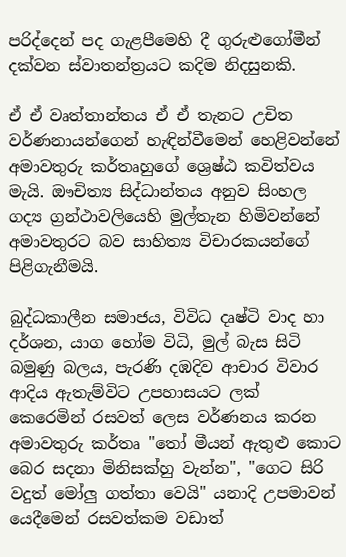පරිද්දෙන් පද ගැළපීමෙහි දී ගුරුළුගෝමීන් දක්වන ස්වාතන්ත්‍රයට කදිම නිදසුනකි.

ඒ ඒ වෘත්තාන්තය ඒ ඒ තැනට උචිත වර්ණනායන්ගෙන් හැඳින්වීමෙන් හෙළිවන්නේ අමාවතුරු කර්තෘහුගේ ශ්‍රෙෂ්ඨ කවිත්වය මැයි. ඖචිත්‍ය සිද්ධාන්තය අනුව සිංහල ගද්‍ය ග්‍රන්ථාවලියෙහි මුල්තැන හිමිවන්නේ අමාවතුරට බව සාහිත්‍ය විචාරකයන්ගේ පිළිගැනීමයි.

බුද්ධකාලීන සමාජය, විවිධ දෘෂ්ටි වාද හා දර්ශන, යාග හෝම විධි, මුල් බැස සිටි බමුණු බලය, පැරණි දඹදිව ආචාර විවාර ආදිය ඇතැම්විට උපහාසයට ලක් කෙරෙමින් රසවත් ලෙස වර්ණනය කරන අමාවතුරු කර්තෘ "තෝ මීයන් ඇතුළු කොට බෙර සදනා මිනිසක්හු වැන්න", "ගෙට සිරි වදුත් මෝලු ගත්තා වෙයි" යනාදි උපමාවන් යෙදීමෙන් රසවත්කම වඩාත්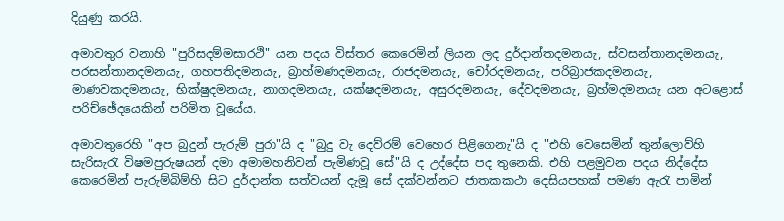දියුණු කරයි.

අමාවතුර වනාහි "පුරිසදම්මසාරථි" යන පදය විස්තර කෙරෙමින් ලියන ලද දුර්දාන්තදමනයැ, ස්වසන්තානදමනයැ, පරසන්තානදමනයැ, ගහපතිදමනයැ, බ්‍රාහ්මණදමනයැ, රාජදමනයැ, චෝරදමනයැ, පරිබ්‍රාජකදමනයැ, මාණවකදමනයැ, භික්ෂුදමනයැ, නාගදමනයැ, යක්ෂදමනයැ, අසුරදමනයැ, දේවදමනයැ, බ්‍රහ්මදමනයැ යන අටළොස් පරිච්ඡේදයෙකින් පරිමිත වූයේය.

අමාවතුරෙහි "අප බුදුන් පැරුම් පුරා"යි ද "බුදු වැ දෙව්රම් වෙහෙර පිළිගෙනැ"යි ද "එහි වෙසෙමින් තුන්ලොව්හි සැරිසැරැ විෂමපුරුෂයන් දමා අමාමහනිවන් පැමිණවූ සේ"යි ද උද්දේස පද තුනෙකි. එහි පළමුවන පදය නිද්දේස කෙරෙමින් පැරුම්බිම්හි සිට දුර්දාන්ත සත්වයන් දැමූ සේ දක්වන්නට ජාතකකථා දෙසියපහක් පමණ ඇරැ පාමින්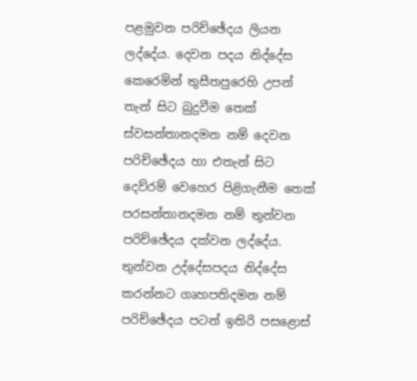පළමුවන පරිච්ඡේදය ලියන ලද්දේය. දෙවන පදය නිද්දේස කෙරෙමින් තුසීතපුරෙහි උපන් තැන් සිට බුදුවීම තෙක් ස්වසන්තානදමන නම් දෙවන පරිච්ඡේදය හා එතැන් සිට දෙව්රම් වෙහෙර පිළිගැනීම තෙක් පරසන්තානදමන නම් තුන්වන පරිච්ඡේදය දක්වන ලද්දේය. තුන්වන උද්දේසපදය නිද්දේස කරන්නට ගෘහපතිදමන නම් පරිච්ඡේදය පටන් ඉතිරි පසළොස්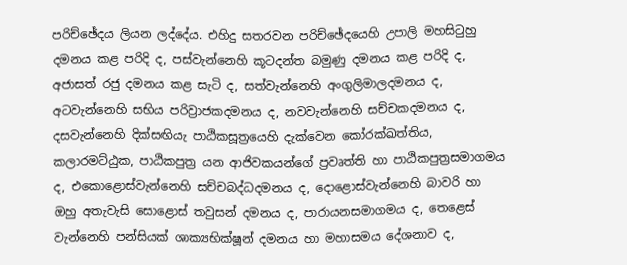පරිච්ඡේදය ලියන ලද්දේය. එහිදු සතරවන පරිච්ඡේදයෙහි උපාලි මහසිටුහු දමනය කළ පරිදි ද, පස්වැන්නෙහි කූටදන්ත බමුණු දමනය කළ පරිදි ද, අජාසත් රජු දමනය කළ සැටි ද, සත්වැන්නෙහි අංගුලිමාලදමනය ද, අටවැන්නෙහි සභිය පරිව්‍රාජකදමනය ද, නවවැන්නෙහි සච්චකදමනය ද, දසවැන්නෙහි දික්සඟියැ පාඨිකසූත්‍රයෙහි දැක්වෙන කෝරක්ඛත්තිය, කලාරමට්ඨුක, පාඨිකපුත්‍ර යන ආජිවකයන්ගේ ප්‍රවෘත්ති හා පාඨිකපුත්‍රසමාගමය ද, එකොළොස්වැන්නෙහි සච්චබද්ධදමනය ද, දොළොස්වැන්නෙහි බාවරි හා ඔහු අතැවැසි සොළොස් තවුසන් දමනය ද, පාරායනසමාගමය ද, තෙළෙස් වැන්නෙහි පන්සියක් ශාක්‍යභික්ෂූන් දමනය හා මහාසමය දේශනාව ද,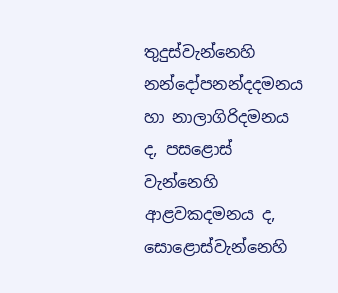තුදුස්වැන්නෙහි නන්දෝපනන්දදමනය හා නාලාගිරිදමනය ද, පසළොස් වැන්නෙහි ආළවකදමනය ද, සොළොස්වැන්නෙහි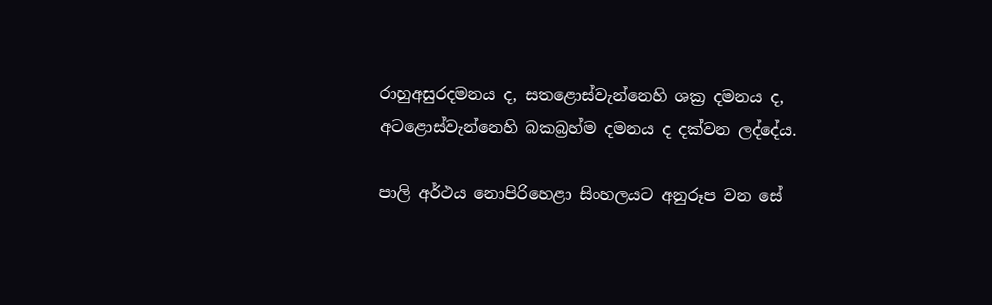රාහුඅසුරදමනය ද, සතළොස්වැන්නෙහි ශක්‍ර දමනය ද, අටළොස්වැන්නෙහි බකබ්‍රහ්ම දමනය ද දක්වන ලද්දේය.

පාලි අර්ථය නොපිරිහෙළා සිංහලයට අනුරූප වන සේ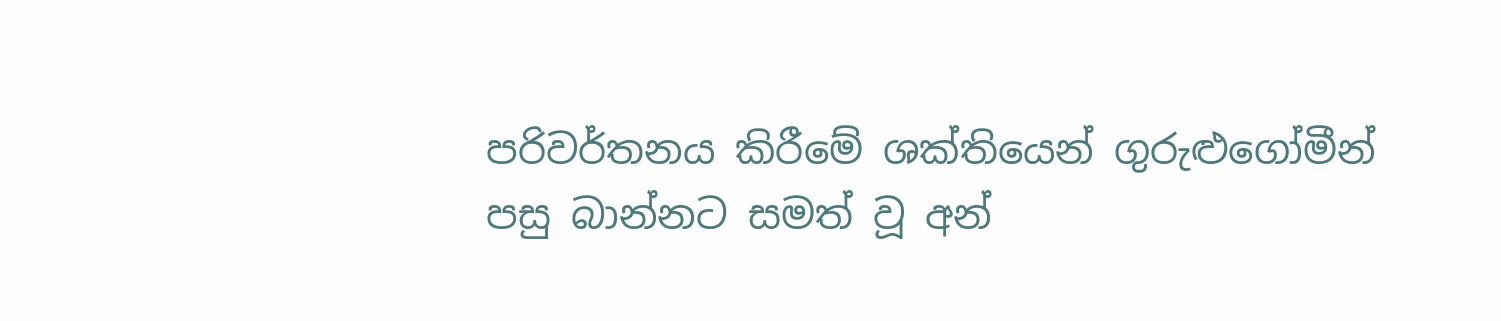පරිවර්තනය කිරීමේ ශක්තියෙන් ගුරුළුගෝමීන් පසු බාන්නට සමත් වූ අන්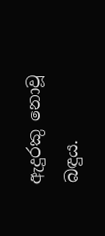ඇදුරකු නොවූ බඳුය.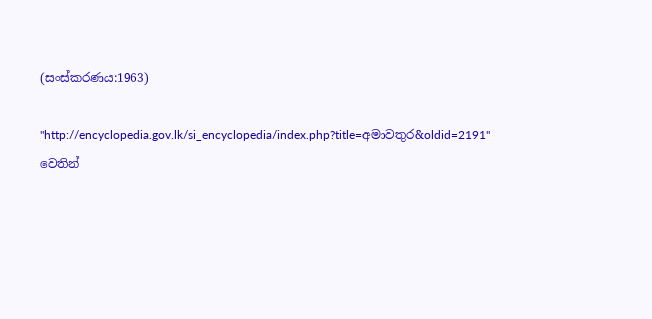(සංස්කරණය:1963)

"http://encyclopedia.gov.lk/si_encyclopedia/index.php?title=අමාවතුර&oldid=2191" වෙතින්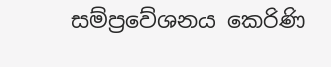සම්ප්‍රවේශනය කෙරිණි